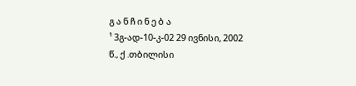გ ა ნ ჩ ი ნ ე ბ ა
¹ 3გ-ად-10-კ-02 29 ივნისი, 2002 წ., ქ .თბილისი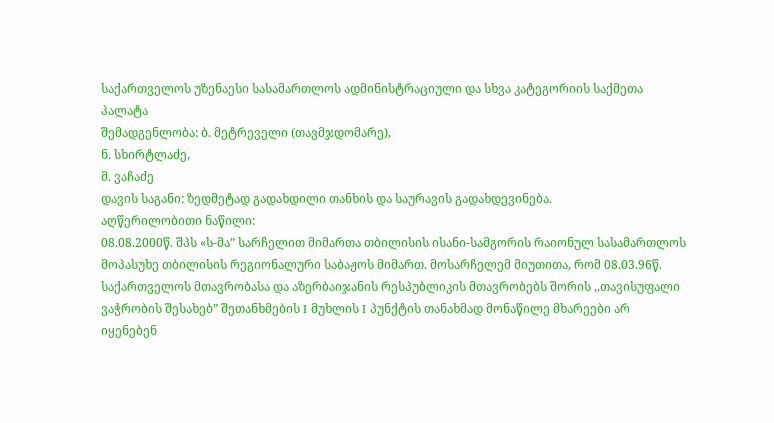საქართველოს უზენაესი სასამართლოს ადმინისტრაციული და სხვა კატეგორიის საქმეთა პალატა
შემადგენლობა: ბ. მეტრეველი (თავმჯდომარე),
ნ. სხირტლაძე,
მ. ვაჩაძე
დავის საგანი: ზედმეტად გადახდილი თანხის და საურავის გადახდევინება.
აღწერილობითი ნაწილი:
08.08.2000წ. შპს «ს-მა” სარჩელით მიმართა თბილისის ისანი-სამგორის რაიონულ სასამართლოს მოპასუხე თბილისის რეგიონალური საბაჟოს მიმართ. მოსარჩელემ მიუთითა, რომ 08.03.96წ. საქართველოს მთავრობასა და აზერბაიჯანის რესპუბლიკის მთავრობებს შორის ,,თავისუფალი ვაჭრობის შესახებ” შეთანხმების I მუხლის I პუნქტის თანახმად მონაწილე მხარეები არ იყენებენ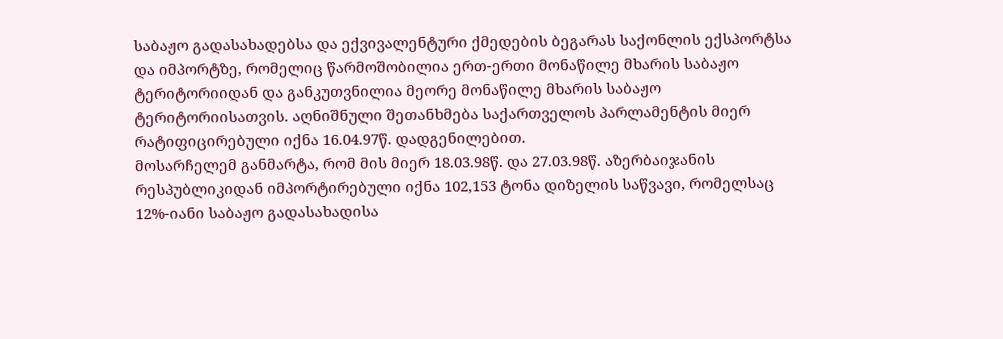საბაჟო გადასახადებსა და ექვივალენტური ქმედების ბეგარას საქონლის ექსპორტსა და იმპორტზე, რომელიც წარმოშობილია ერთ-ერთი მონაწილე მხარის საბაჟო ტერიტორიიდან და განკუთვნილია მეორე მონაწილე მხარის საბაჟო ტერიტორიისათვის. აღნიშნული შეთანხმება საქართველოს პარლამენტის მიერ რატიფიცირებული იქნა 16.04.97წ. დადგენილებით.
მოსარჩელემ განმარტა, რომ მის მიერ 18.03.98წ. და 27.03.98წ. აზერბაიჯანის რესპუბლიკიდან იმპორტირებული იქნა 102,153 ტონა დიზელის საწვავი, რომელსაც 12%-იანი საბაჟო გადასახადისა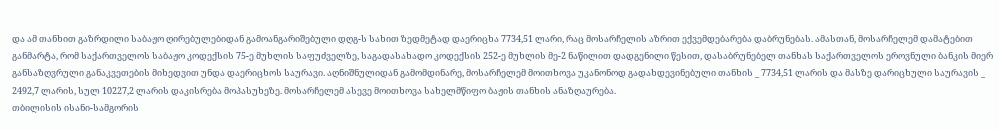და ამ თანხით გაზრდილი საბაჟო ღირებულებიდან გამოანგარიშებული დღგ-ს სახით ზედმეტად დაერიცხა 7734,51 ლარი, რაც მოსარჩელის აზრით ექვემდებარება დაბრუნებას. ამასთან, მოსარჩელემ დამატებით განმარტა, რომ საქართველოს საბაჟო კოდექსის 75-ე მუხლის საფუძველზე, საგადასახადო კოდექსის 252-ე მუხლის მე-2 ნაწილით დადგენილი წესით, დასაბრუნებელ თანხას საქართველოს ეროვნული ბანკის მიერ განსაზღვრული განაკვეთების მიხედვით უნდა დაერიცხოს საურავი. აღნიშნულიდან გამომდინარე, მოსარჩელემ მოითხოვა უკანონოდ გადახდევინებული თანხის _ 7734,51 ლარის და მასზე დარიცხული საურავის _ 2492,7 ლარის, სულ 10227,2 ლარის დაკისრება მოპასუხეზე. მოსარჩელემ ასევე მოითხოვა სახელმწიფო ბაჟის თანხის ანაზღაურება.
თბილისის ისანი-სამგორის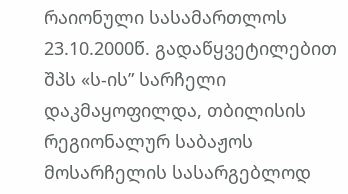რაიონული სასამართლოს 23.10.2000წ. გადაწყვეტილებით შპს «ს-ის” სარჩელი დაკმაყოფილდა, თბილისის რეგიონალურ საბაჟოს მოსარჩელის სასარგებლოდ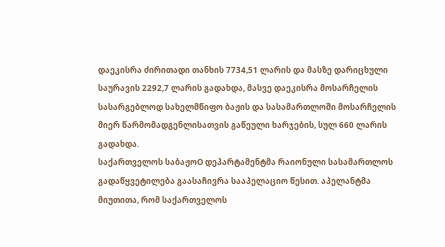დაეკისრა ძირითადი თანხის 7734,51 ლარის და მასზე დარიცხული საურავის 2292,7 ლარის გადახდა, მასვე დაეკისრა მოსარჩელის სასარგებლოდ სახელმწიფო ბაჟის და სასამართლოში მოსარჩელის მიერ წარმომადგენლისათვის გაწეული ხარჯების, სულ 660 ლარის გადახდა.
საქართველოს საბაჟოO დეპარტამენტმა რაიონული სასამართლოს გადაწყვეტილება გაასაჩივრა სააპელაციო წესით. აპელანტმა მიუთითა, რომ საქართველოს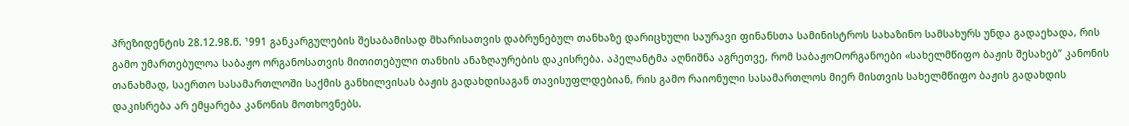პრეზიდენტის 28.12.98.წ. ¹991 განკარგულების შესაბამისად მხარისათვის დაბრუნებულ თანხაზე დარიცხული საურავი ფინანსთა სამინისტროს სახაზინო სამსახურს უნდა გადაეხადა, რის გამო უმართებულოა საბაჟო ორგანოსათვის მითითებული თანხის ანაზღაურების დაკისრება. აპელანტმა აღნიშნა აგრეთვე, რომ საბაჟოOორგანოები «სახელმწიფო ბაჟის შესახებ” კანონის თანახმად, საერთო სასამართლოში საქმის განხილვისას ბაჟის გადახდისაგან თავისუფლდებიან, რის გამო რაიონული სასამართლოს მიერ მისთვის სახელმწიფო ბაჟის გადახდის დაკისრება არ ემყარება კანონის მოთხოვნებს.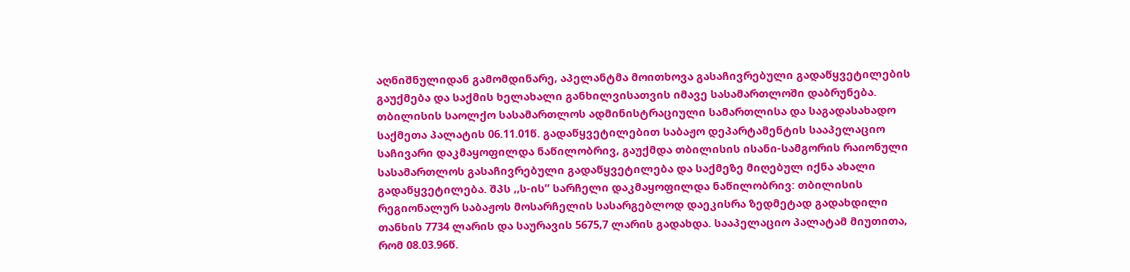აღნიშნულიდან გამომდინარე, აპელანტმა მოითხოვა გასაჩივრებული გადაწყვეტილების გაუქმება და საქმის ხელახალი განხილვისათვის იმავე სასამართლოში დაბრუნება.
თბილისის საოლქო სასამართლოს ადმინისტრაციული სამართლისა და საგადასახადო საქმეთა პალატის 06.11.01წ. გადაწყვეტილებით საბაჟო დეპარტამენტის სააპელაციო საჩივარი დაკმაყოფილდა ნაწილობრივ, გაუქმდა თბილისის ისანი-სამგორის რაიონული სასამართლოს გასაჩივრებული გადაწყვეტილება და საქმეზე მიღებულ იქნა ახალი გადაწყვეტილება. შპს ,,ს-ის” სარჩელი დაკმაყოფილდა ნაწილობრივ: თბილისის რეგიონალურ საბაჟოს მოსარჩელის სასარგებლოდ დაეკისრა ზედმეტად გადახდილი თანხის 7734 ლარის და საურავის 5675,7 ლარის გადახდა. სააპელაციო პალატამ მიუთითა, რომ 08.03.96წ.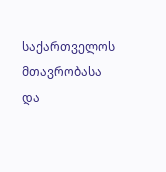საქართველოს მთავრობასა და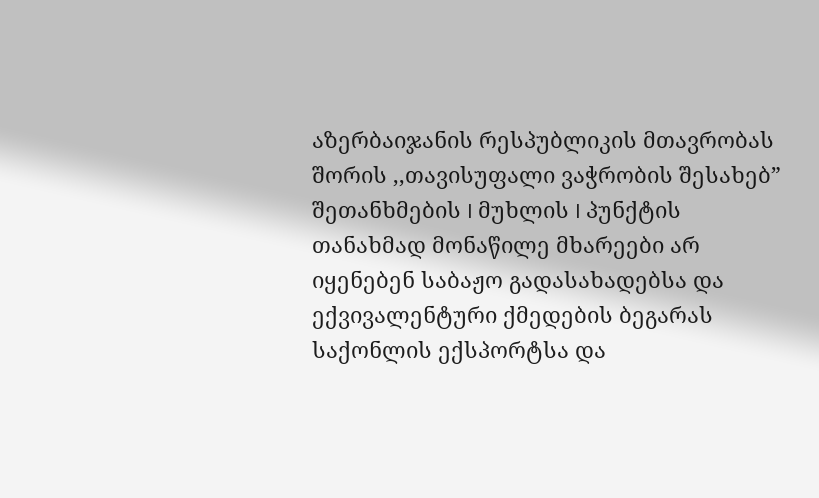აზერბაიჯანის რესპუბლიკის მთავრობას შორის ,,თავისუფალი ვაჭრობის შესახებ” შეთანხმების I მუხლის I პუნქტის თანახმად მონაწილე მხარეები არ იყენებენ საბაჟო გადასახადებსა და ექვივალენტური ქმედების ბეგარას საქონლის ექსპორტსა და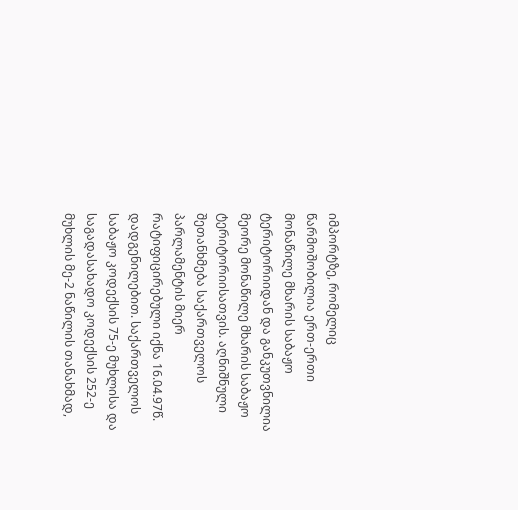იმპორტზე, რომელიც წარმოშობილია ერთ-ერთი მონაწილე მხარის საბაჟო ტერიტორიიდან და განკუთვნილია მეორე მონაწილე მხარის საბაჟო ტერიტორიისათვის. აღნიშნული შეთანხმება საქართველოს პარლამენტის მიერ რატიფიცირებული იქნა 16.04.97წ. დადგენილებით. საქართველოს საბაჟო კოდექსის 75-ე მუხლისა და საგადასახადო კოდექსის 252-ე მუხლის მე-2 ნაწილის თანახმად,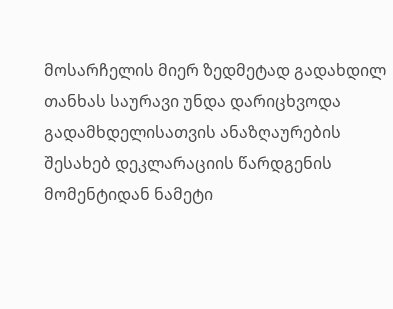მოსარჩელის მიერ ზედმეტად გადახდილ თანხას საურავი უნდა დარიცხვოდა გადამხდელისათვის ანაზღაურების შესახებ დეკლარაციის წარდგენის მომენტიდან ნამეტი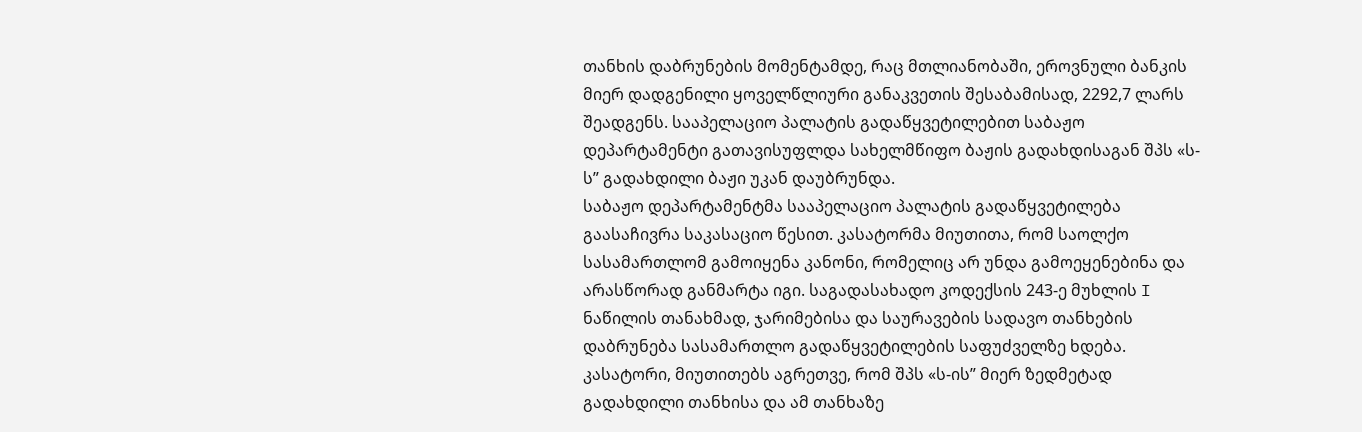თანხის დაბრუნების მომენტამდე, რაც მთლიანობაში, ეროვნული ბანკის მიერ დადგენილი ყოველწლიური განაკვეთის შესაბამისად, 2292,7 ლარს შეადგენს. სააპელაციო პალატის გადაწყვეტილებით საბაჟო დეპარტამენტი გათავისუფლდა სახელმწიფო ბაჟის გადახდისაგან შპს «ს-ს” გადახდილი ბაჟი უკან დაუბრუნდა.
საბაჟო დეპარტამენტმა სააპელაციო პალატის გადაწყვეტილება გაასაჩივრა საკასაციო წესით. კასატორმა მიუთითა, რომ საოლქო სასამართლომ გამოიყენა კანონი, რომელიც არ უნდა გამოეყენებინა და არასწორად განმარტა იგი. საგადასახადო კოდექსის 243-ე მუხლის I ნაწილის თანახმად, ჯარიმებისა და საურავების სადავო თანხების დაბრუნება სასამართლო გადაწყვეტილების საფუძველზე ხდება. კასატორი, მიუთითებს აგრეთვე, რომ შპს «ს-ის” მიერ ზედმეტად გადახდილი თანხისა და ამ თანხაზე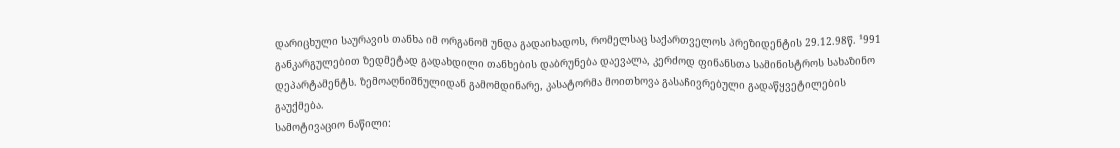დარიცხული საურავის თანხა იმ ორგანომ უნდა გადაიხადოს, რომელსაც საქართველოს პრეზიდენტის 29.12.98წ. ¹991 განკარგულებით ზედმეტად გადახდილი თანხების დაბრუნება დაევალა, კერძოდ ფინანსთა სამინისტროს სახაზინო დეპარტამენტს. ზემოაღნიშნულიდან გამომდინარე, კასატორმა მოითხოვა გასაჩივრებული გადაწყვეტილების გაუქმება.
სამოტივაციო ნაწილი: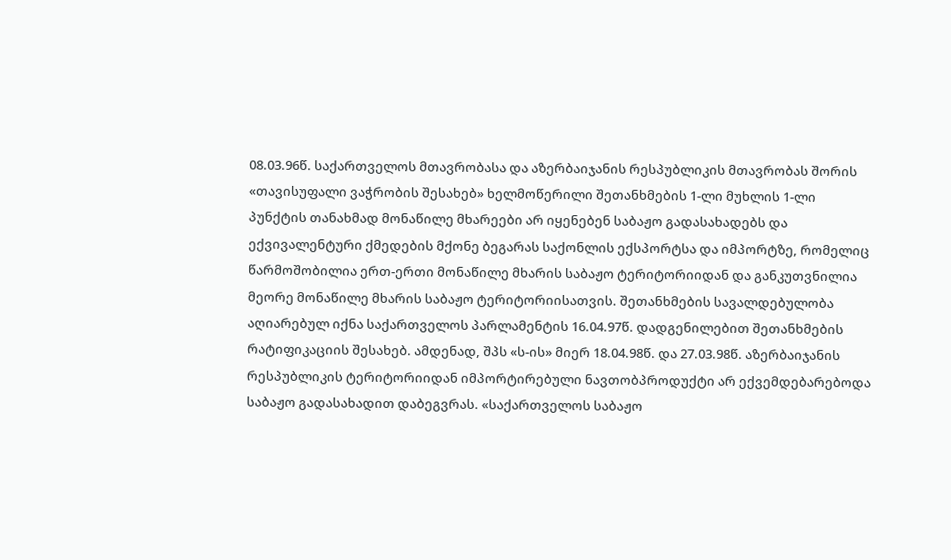08.03.96წ. საქართველოს მთავრობასა და აზერბაიჯანის რესპუბლიკის მთავრობას შორის «თავისუფალი ვაჭრობის შესახებ» ხელმოწერილი შეთანხმების 1-ლი მუხლის 1-ლი პუნქტის თანახმად მონაწილე მხარეები არ იყენებენ საბაჟო გადასახადებს და ექვივალენტური ქმედების მქონე ბეგარას საქონლის ექსპორტსა და იმპორტზე, რომელიც წარმოშობილია ერთ-ერთი მონაწილე მხარის საბაჟო ტერიტორიიდან და განკუთვნილია მეორე მონაწილე მხარის საბაჟო ტერიტორიისათვის. შეთანხმების სავალდებულობა აღიარებულ იქნა საქართველოს პარლამენტის 16.04.97წ. დადგენილებით შეთანხმების რატიფიკაციის შესახებ. ამდენად, შპს «ს-ის» მიერ 18.04.98წ. და 27.03.98წ. აზერბაიჯანის რესპუბლიკის ტერიტორიიდან იმპორტირებული ნავთობპროდუქტი არ ექვემდებარებოდა საბაჟო გადასახადით დაბეგვრას. «საქართველოს საბაჟო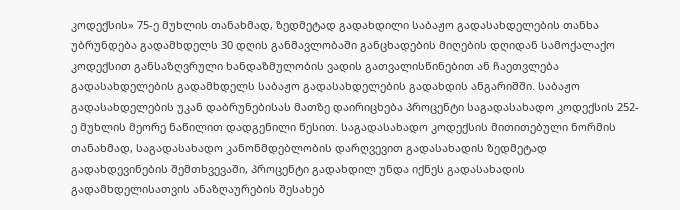კოდექსის» 75-ე მუხლის თანახმად, ზედმეტად გადახდილი საბაჟო გადასახდელების თანხა უბრუნდება გადამხდელს 30 დღის განმავლობაში განცხადების მიღების დღიდან სამოქალაქო კოდექსით განსაზღვრული ხანდაზმულობის ვადის გათვალისწინებით ან ჩაეთვლება გადასახდელების გადამხდელს საბაჟო გადასახდელების გადახდის ანგარიშში. საბაჟო გადასახდელების უკან დაბრუნებისას მათზე დაირიცხება პროცენტი საგადასახადო კოდექსის 252-ე მუხლის მეორე ნაწილით დადგენილი წესით. საგადასახადო კოდექსის მითითებული ნორმის თანახმად, საგადასახადო კანონმდებლობის დარღვევით გადასახადის ზედმეტად გადახდევინების შემთხვევაში, პროცენტი გადახდილ უნდა იქნეს გადასახადის გადამხდელისათვის ანაზღაურების შესახებ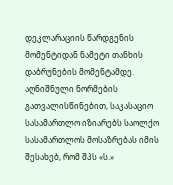დეკლარაციის წარდგენის მომენტიდან ნამეტი თანხის დაბრუნების მომენტამდე. აღნიშნული ნორმების გათვალისწინებით, საკასაციო სასამართლო იზიარებს საოლქო სასამართლოს მოსაზრებას იმის შესახებ, რომ შპს «ს.»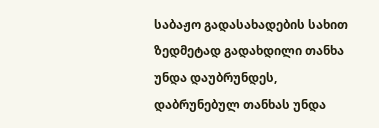საბაჟო გადასახადების სახით ზედმეტად გადახდილი თანხა უნდა დაუბრუნდეს, დაბრუნებულ თანხას უნდა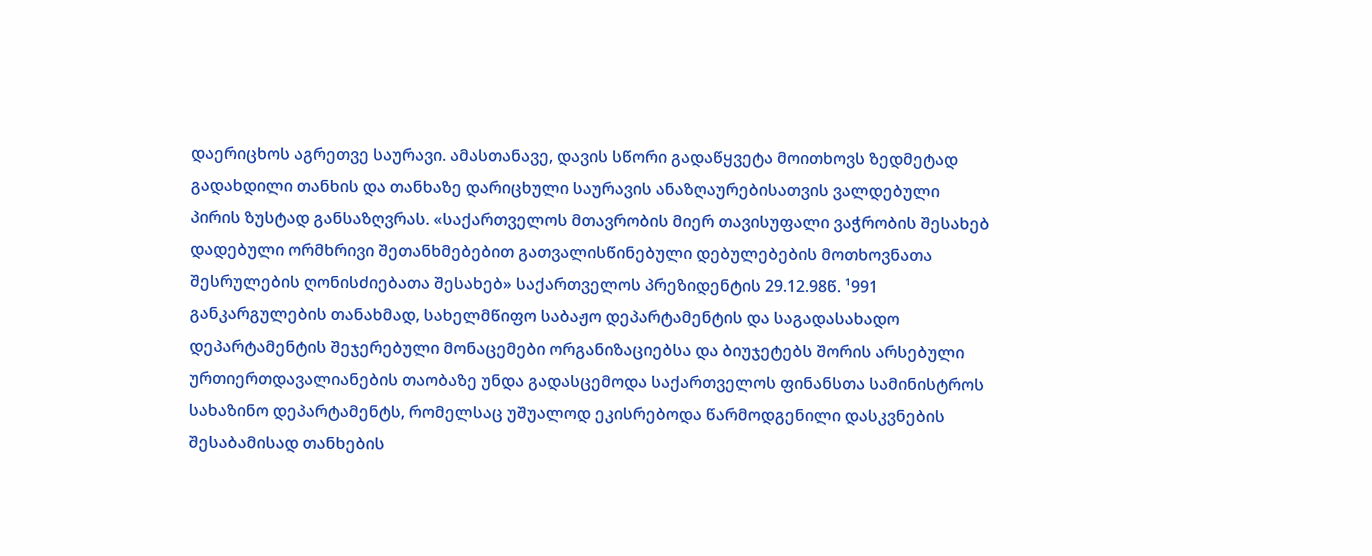დაერიცხოს აგრეთვე საურავი. ამასთანავე, დავის სწორი გადაწყვეტა მოითხოვს ზედმეტად გადახდილი თანხის და თანხაზე დარიცხული საურავის ანაზღაურებისათვის ვალდებული პირის ზუსტად განსაზღვრას. «საქართველოს მთავრობის მიერ თავისუფალი ვაჭრობის შესახებ დადებული ორმხრივი შეთანხმებებით გათვალისწინებული დებულებების მოთხოვნათა შესრულების ღონისძიებათა შესახებ» საქართველოს პრეზიდენტის 29.12.98წ. ¹991 განკარგულების თანახმად, სახელმწიფო საბაჟო დეპარტამენტის და საგადასახადო დეპარტამენტის შეჯერებული მონაცემები ორგანიზაციებსა და ბიუჯეტებს შორის არსებული ურთიერთდავალიანების თაობაზე უნდა გადასცემოდა საქართველოს ფინანსთა სამინისტროს სახაზინო დეპარტამენტს, რომელსაც უშუალოდ ეკისრებოდა წარმოდგენილი დასკვნების შესაბამისად თანხების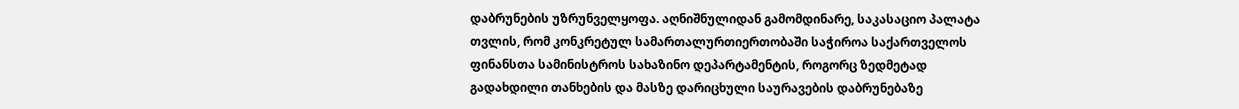დაბრუნების უზრუნველყოფა. აღნიშნულიდან გამომდინარე, საკასაციო პალატა თვლის, რომ კონკრეტულ სამართალურთიერთობაში საჭიროა საქართველოს ფინანსთა სამინისტროს სახაზინო დეპარტამენტის, როგორც ზედმეტად გადახდილი თანხების და მასზე დარიცხული საურავების დაბრუნებაზე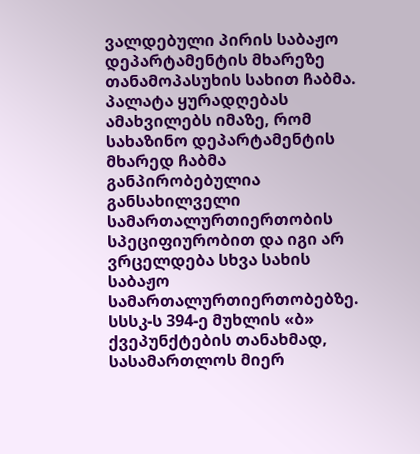ვალდებული პირის საბაჟო დეპარტამენტის მხარეზე თანამოპასუხის სახით ჩაბმა. პალატა ყურადღებას ამახვილებს იმაზე, რომ სახაზინო დეპარტამენტის მხარედ ჩაბმა განპირობებულია განსახილველი სამართალურთიერთობის სპეციფიურობით და იგი არ ვრცელდება სხვა სახის საბაჟო სამართალურთიერთობებზე.
სსსკ-ს 394-ე მუხლის «ბ» ქვეპუნქტების თანახმად, სასამართლოს მიერ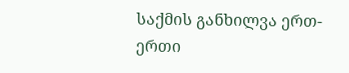საქმის განხილვა ერთ-ერთი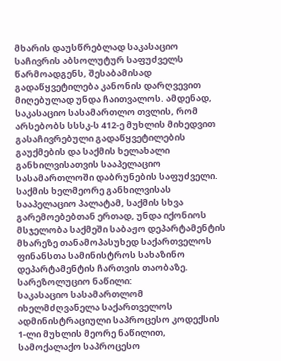მხარის დაუსწრებლად საკასაციო საჩივრის აბსოლუტურ საფუძველს წარმოადგენს, შესაბამისად გადაწყვეტილება კანონის დარღვევით მიღებულად უნდა ჩაითვალოს. ამდენად, საკასაციო სასამართლო თვლის, რომ არსებობს სსსკ-ს 412-ე მუხლის მიხედვით გასაჩივრებული გადაწყვეტილების გაუქმების და საქმის ხელახალი განხილვისათვის სააპელაციო სასამართლოში დაბრუნების საფუძველი. საქმის ხელმეორე განხილვისას სააპელაციო პალატამ, საქმის სხვა გარემოებებთან ერთად, უნდა იქონიოს მსჯელობა საქმეში საბაჟო დეპარტამენტის მხარეზე თანამოპასუხედ საქართველოს ფინანსთა სამინისტროს სახაზინო დეპარტამენტის ჩართვის თაობაზე.
სარეზოლუციო ნაწილი:
საკასაციო სასამართლომ იხელმძღვანელა საქართველოს ადმინისტრაციული საპროცესო კოდექსის 1-ლი მუხლის მეორე ნაწილით, სამოქალაქო საპროცესო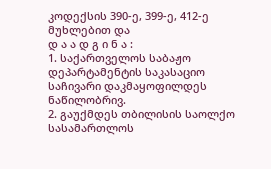კოდექსის 390-ე, 399-ე, 412-ე მუხლებით და
დ ა ა დ გ ი ნ ა :
1. საქართველოს საბაჟო დეპარტამენტის საკასაციო საჩივარი დაკმაყოფილდეს ნაწილობრივ.
2. გაუქმდეს თბილისის საოლქო სასამართლოს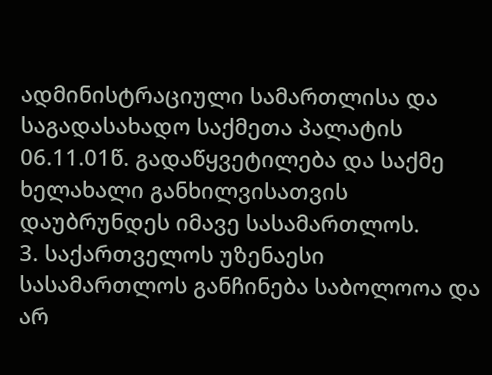ადმინისტრაციული სამართლისა და საგადასახადო საქმეთა პალატის 06.11.01წ. გადაწყვეტილება და საქმე ხელახალი განხილვისათვის დაუბრუნდეს იმავე სასამართლოს.
3. საქართველოს უზენაესი სასამართლოს განჩინება საბოლოოა და არ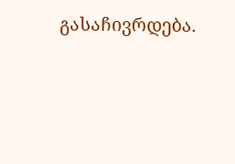გასაჩივრდება.